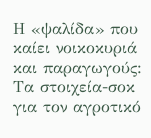Η «ψαλίδα» που καίει νοικοκυριά και παραγωγούς: Τα στοιχεία-σοκ για τον αγροτικό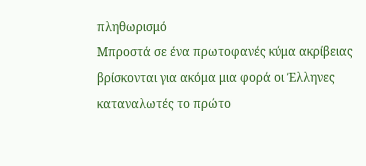πληθωρισμό
Μπροστά σε ένα πρωτοφανές κύμα ακρίβειας βρίσκονται για ακόμα μια φορά οι Έλληνες καταναλωτές το πρώτο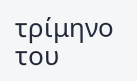τρίμηνο του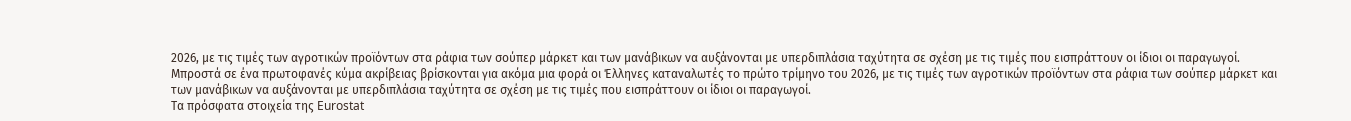2026, με τις τιμές των αγροτικών προϊόντων στα ράφια των σούπερ μάρκετ και των μανάβικων να αυξάνονται με υπερδιπλάσια ταχύτητα σε σχέση με τις τιμές που εισπράττουν οι ίδιοι οι παραγωγοί.
Μπροστά σε ένα πρωτοφανές κύμα ακρίβειας βρίσκονται για ακόμα μια φορά οι Έλληνες καταναλωτές το πρώτο τρίμηνο του 2026, με τις τιμές των αγροτικών προϊόντων στα ράφια των σούπερ μάρκετ και των μανάβικων να αυξάνονται με υπερδιπλάσια ταχύτητα σε σχέση με τις τιμές που εισπράττουν οι ίδιοι οι παραγωγοί.
Τα πρόσφατα στοιχεία της Eurostat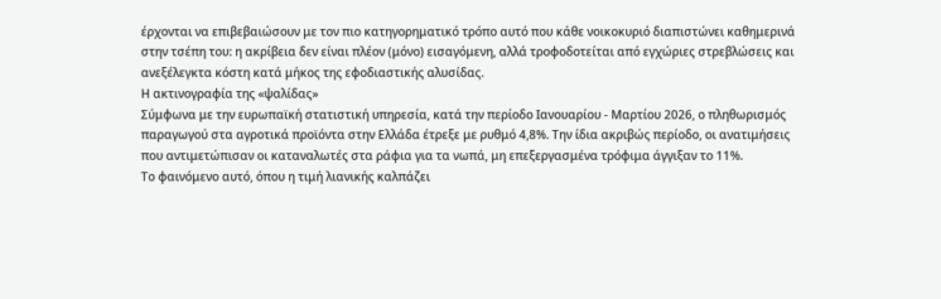έρχονται να επιβεβαιώσουν με τον πιο κατηγορηματικό τρόπο αυτό που κάθε νοικοκυριό διαπιστώνει καθημερινά στην τσέπη του: η ακρίβεια δεν είναι πλέον (μόνο) εισαγόμενη, αλλά τροφοδοτείται από εγχώριες στρεβλώσεις και ανεξέλεγκτα κόστη κατά μήκος της εφοδιαστικής αλυσίδας.
Η ακτινογραφία της «ψαλίδας»
Σύμφωνα με την ευρωπαϊκή στατιστική υπηρεσία, κατά την περίοδο Ιανουαρίου - Μαρτίου 2026, ο πληθωρισμός παραγωγού στα αγροτικά προϊόντα στην Ελλάδα έτρεξε με ρυθμό 4,8%. Την ίδια ακριβώς περίοδο, οι ανατιμήσεις που αντιμετώπισαν οι καταναλωτές στα ράφια για τα νωπά, μη επεξεργασμένα τρόφιμα άγγιξαν το 11%.
Το φαινόμενο αυτό, όπου η τιμή λιανικής καλπάζει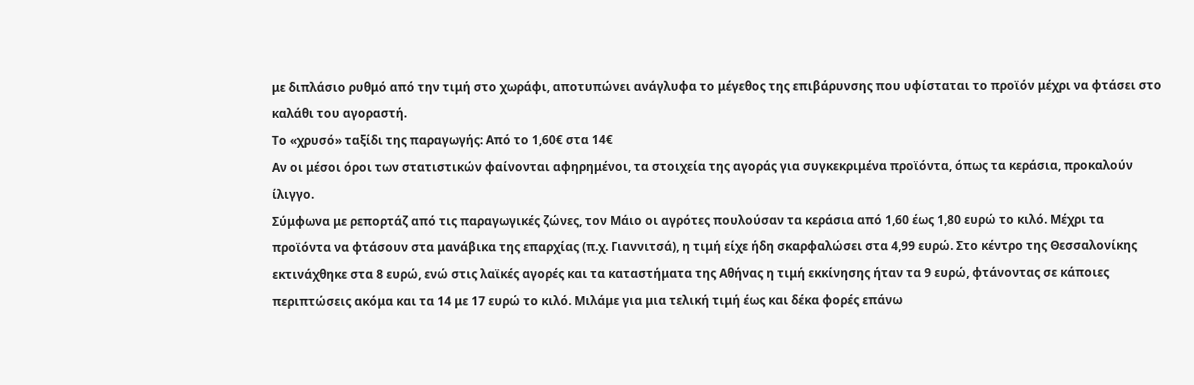με διπλάσιο ρυθμό από την τιμή στο χωράφι, αποτυπώνει ανάγλυφα το μέγεθος της επιβάρυνσης που υφίσταται το προϊόν μέχρι να φτάσει στο καλάθι του αγοραστή.
Το «χρυσό» ταξίδι της παραγωγής: Από το 1,60€ στα 14€
Αν οι μέσοι όροι των στατιστικών φαίνονται αφηρημένοι, τα στοιχεία της αγοράς για συγκεκριμένα προϊόντα, όπως τα κεράσια, προκαλούν ίλιγγο.
Σύμφωνα με ρεπορτάζ από τις παραγωγικές ζώνες, τον Μάιο οι αγρότες πουλούσαν τα κεράσια από 1,60 έως 1,80 ευρώ το κιλό. Μέχρι τα προϊόντα να φτάσουν στα μανάβικα της επαρχίας (π.χ. Γιαννιτσά), η τιμή είχε ήδη σκαρφαλώσει στα 4,99 ευρώ. Στο κέντρο της Θεσσαλονίκης εκτινάχθηκε στα 8 ευρώ, ενώ στις λαϊκές αγορές και τα καταστήματα της Αθήνας η τιμή εκκίνησης ήταν τα 9 ευρώ, φτάνοντας σε κάποιες περιπτώσεις ακόμα και τα 14 με 17 ευρώ το κιλό. Μιλάμε για μια τελική τιμή έως και δέκα φορές επάνω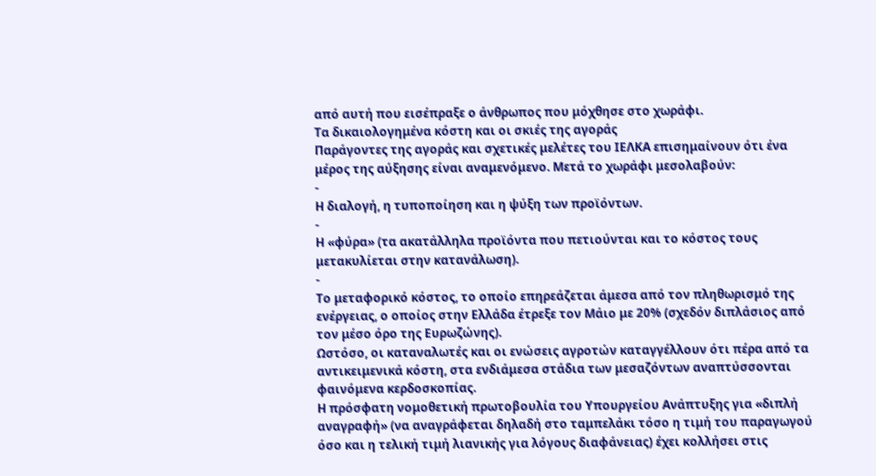από αυτή που εισέπραξε ο άνθρωπος που μόχθησε στο χωράφι.
Τα δικαιολογημένα κόστη και οι σκιές της αγοράς
Παράγοντες της αγοράς και σχετικές μελέτες του ΙΕΛΚΑ επισημαίνουν ότι ένα μέρος της αύξησης είναι αναμενόμενο. Μετά το χωράφι μεσολαβούν:
-
Η διαλογή, η τυποποίηση και η ψύξη των προϊόντων.
-
Η «φύρα» (τα ακατάλληλα προϊόντα που πετιούνται και το κόστος τους μετακυλίεται στην κατανάλωση).
-
Το μεταφορικό κόστος, το οποίο επηρεάζεται άμεσα από τον πληθωρισμό της ενέργειας, ο οποίος στην Ελλάδα έτρεξε τον Μάιο με 20% (σχεδόν διπλάσιος από τον μέσο όρο της Ευρωζώνης).
Ωστόσο, οι καταναλωτές και οι ενώσεις αγροτών καταγγέλλουν ότι πέρα από τα αντικειμενικά κόστη, στα ενδιάμεσα στάδια των μεσαζόντων αναπτύσσονται φαινόμενα κερδοσκοπίας.
Η πρόσφατη νομοθετική πρωτοβουλία του Υπουργείου Ανάπτυξης για «διπλή αναγραφή» (να αναγράφεται δηλαδή στο ταμπελάκι τόσο η τιμή του παραγωγού όσο και η τελική τιμή λιανικής για λόγους διαφάνειας) έχει κολλήσει στις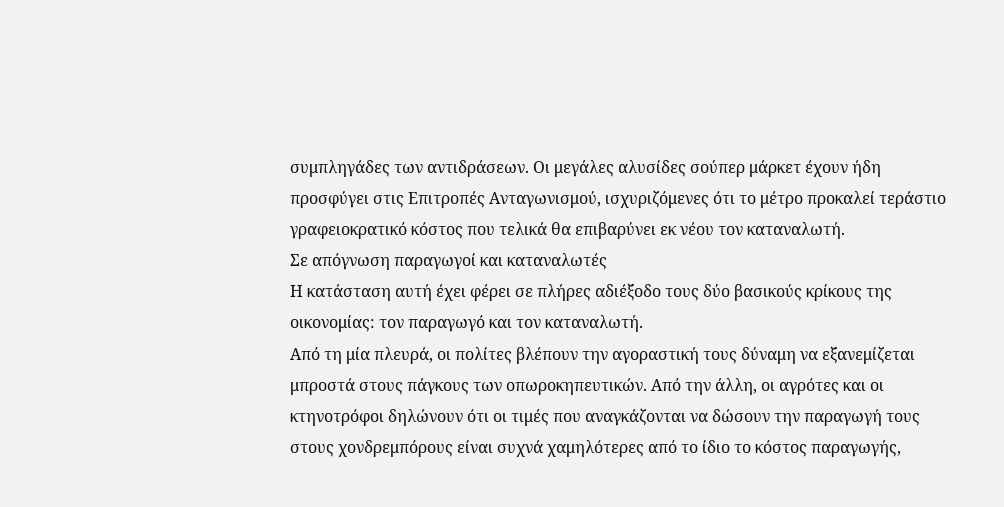συμπληγάδες των αντιδράσεων. Οι μεγάλες αλυσίδες σούπερ μάρκετ έχουν ήδη προσφύγει στις Επιτροπές Ανταγωνισμού, ισχυριζόμενες ότι το μέτρο προκαλεί τεράστιο γραφειοκρατικό κόστος που τελικά θα επιβαρύνει εκ νέου τον καταναλωτή.
Σε απόγνωση παραγωγοί και καταναλωτές
Η κατάσταση αυτή έχει φέρει σε πλήρες αδιέξοδο τους δύο βασικούς κρίκους της οικονομίας: τον παραγωγό και τον καταναλωτή.
Από τη μία πλευρά, οι πολίτες βλέπουν την αγοραστική τους δύναμη να εξανεμίζεται μπροστά στους πάγκους των οπωροκηπευτικών. Από την άλλη, οι αγρότες και οι κτηνοτρόφοι δηλώνουν ότι οι τιμές που αναγκάζονται να δώσουν την παραγωγή τους στους χονδρεμπόρους είναι συχνά χαμηλότερες από το ίδιο το κόστος παραγωγής,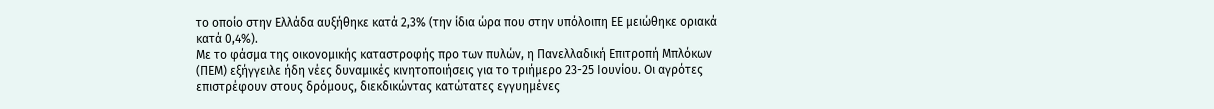το οποίο στην Ελλάδα αυξήθηκε κατά 2,3% (την ίδια ώρα που στην υπόλοιπη ΕΕ μειώθηκε οριακά κατά 0,4%).
Με το φάσμα της οικονομικής καταστροφής προ των πυλών, η Πανελλαδική Επιτροπή Μπλόκων (ΠΕΜ) εξήγγειλε ήδη νέες δυναμικές κινητοποιήσεις για το τριήμερο 23-25 Ιουνίου. Οι αγρότες επιστρέφουν στους δρόμους, διεκδικώντας κατώτατες εγγυημένες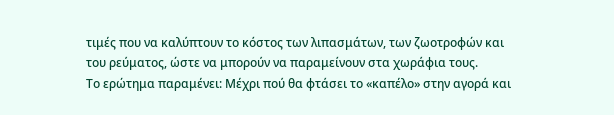τιμές που να καλύπτουν το κόστος των λιπασμάτων, των ζωοτροφών και του ρεύματος, ώστε να μπορούν να παραμείνουν στα χωράφια τους.
Το ερώτημα παραμένει: Μέχρι πού θα φτάσει το «καπέλο» στην αγορά και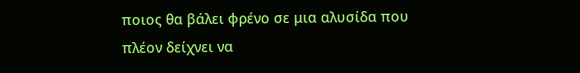ποιος θα βάλει φρένο σε μια αλυσίδα που πλέον δείχνει να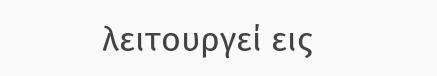λειτουργεί εις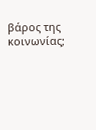βάρος της κοινωνίας;